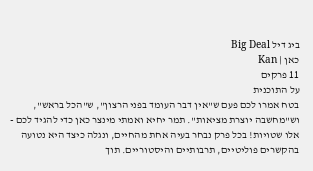ביג דיל Big Deal
כאן | Kan
11 פרקים
על התוכנית
בטח אמרו לכם פעם ש"אין דבר העומד בפני הרצון", ש"הכל בראש", וש"מחשבה יוצרת מציאות". תמר יחיא ואמתי מינצר כאן כדי להגיד לכם - אלו שטויות! בכל פרק נבחר בעיה אחת מהחיים, ונגלה כיצד היא נטועה בהקשרים פוליטיים, תרבותיים והיסטוריים. תוך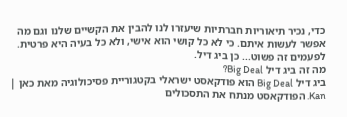כדי, נכיר תיאוריות חברתיות שיעזרו לנו להבין את הקשיים שלנו וגם מה אפשר לעשות איתם. כי לא כל קושי הוא אישי, ולא כל בעיה היא פרטית. לפעמים זה פשוט... כן ביג דיל.
מה זה ביג דיל Big Deal?
ביג דיל Big Deal הוא פודקאסט ישראלי בקטגוריית פסיכולוגיה מאת כאן | Kan. הפודקאסט מנתח את התסכולים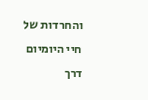והחרדות של חיי היומיום דרך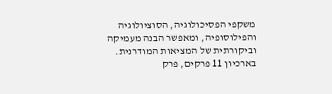משקפי הפסיכולוגיה, הסוציולוגיה והפילוסופיה, ומאפשר הבנה מעמיקה וביקורתית של המציאות המודרנית. בארכיון 11 פרקים, פרק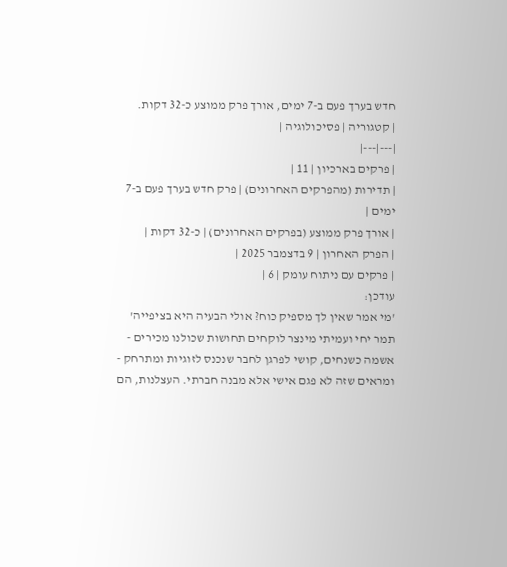חדש בערך פעם ב-7 ימים, אורך פרק ממוצע כ-32 דקות.
| קטגוריה | פסיכולוגיה |
|---|---|
| פרקים בארכיון | 11 |
| תדירות (מהפרקים האחרונים) | פרק חדש בערך פעם ב-7 ימים |
| אורך פרק ממוצע (בפרקים האחרונים) | כ-32 דקות |
| הפרק האחרון | 9 בדצמבר 2025 |
| פרקים עם ניתוח עומק | 6 |
עודכן:
'מי אמר שאין לך מספיק כוח? אולי הבעיה היא בציפייה'
תמר יחי ועמיתי מינצר לוקחים תחושות שכולנו מכירים - אשמה כשנחים, קושי לפרגן לחבר שנכנס לזוגיות ומתרחק - ומראים שזה לא פגם אישי אלא מבנה חברתי. העצלנות, הם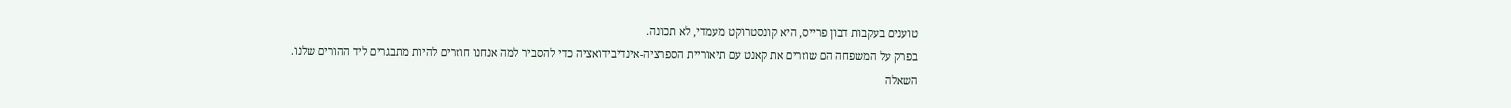טוענים בעקבות דבון פרייס, היא קונסטרוקט מעמדי, לא תכונה.
בפרק על המשפחה הם שוזרים את קאנט עם תיאוריית הספרציה-אינדיבידואציה כדי להסביר למה אנחנו חוזרים להיות מתבגרים ליד ההורים שלנו.
השאלה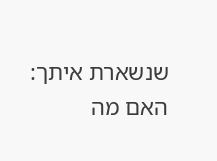שנשארת איתך: האם מה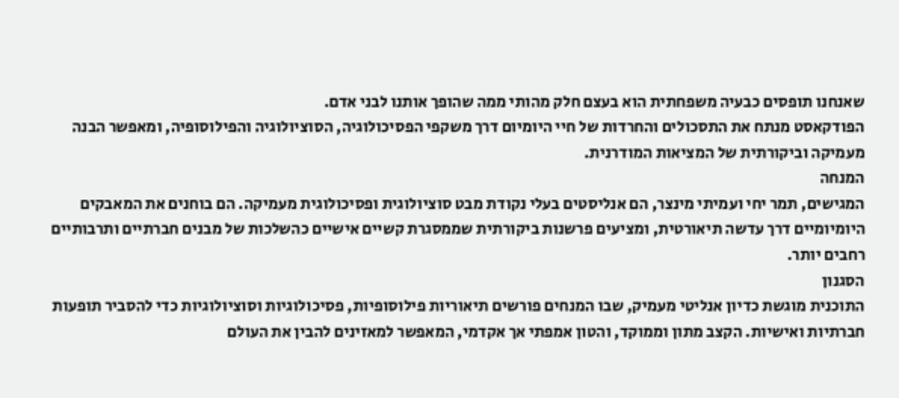שאנחנו תופסים כבעיה משפחתית הוא בעצם חלק מהותי ממה שהופך אותנו לבני אדם.
הפודקאסט מנתח את התסכולים והחרדות של חיי היומיום דרך משקפי הפסיכולוגיה, הסוציולוגיה והפילוסופיה, ומאפשר הבנה מעמיקה וביקורתית של המציאות המודרנית.
המנחה
המגישים, תמר יחי ועמיתי מינצר, הם אנליסטים בעלי נקודת מבט סוציולוגית ופסיכולוגית מעמיקה. הם בוחנים את המאבקים היומיומיים דרך עדשה תיאורטית, ומציעים פרשנות ביקורתית שממסגרת קשיים אישיים כהשלכות של מבנים חברתיים ותרבותיים רחבים יותר.
הסגנון
התוכנית מוגשת כדיון אנליטי מעמיק, שבו המנחים פורשים תיאוריות פילוסופיות, פסיכולוגיות וסוציולוגיות כדי להסביר תופעות חברתיות ואישיות. הקצב מתון וממוקד, והטון אמפתי אך אקדמי, המאפשר למאזינים להבין את העולם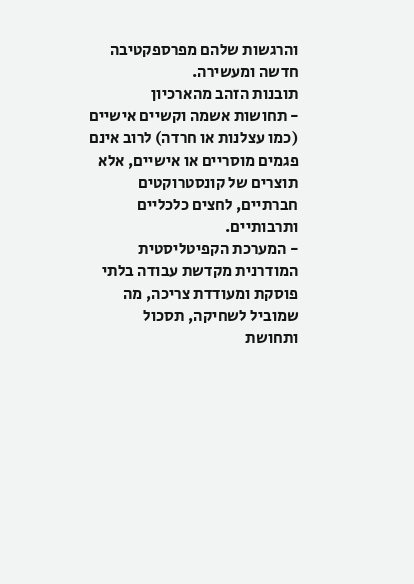והרגשות שלהם מפרספקטיבה חדשה ומעשירה.
תובנות הזהב מהארכיון
- תחושות אשמה וקשיים אישיים (כמו עצלנות או חרדה) לרוב אינם פגמים מוסריים או אישיים, אלא תוצרים של קונסטרוקטים חברתיים, לחצים כלכליים ותרבותיים.
- המערכת הקפיטליסטית המודרנית מקדשת עבודה בלתי פוסקת ומעודדת צריכה, מה שמוביל לשחיקה, תסכול ותחושת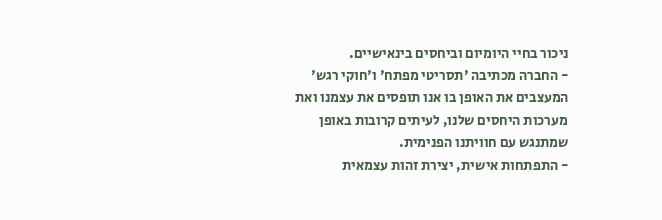ניכור בחיי היומיום וביחסים בינאישיים.
- החברה מכתיבה 'תסריטי מפתח' ו'חוקי רגש' המעצבים את האופן בו אנו תופסים את עצמנו ואת מערכות היחסים שלנו, לעיתים קרובות באופן שמתנגש עם חוויתנו הפנימית.
- התפתחות אישית, יצירת זהות עצמאית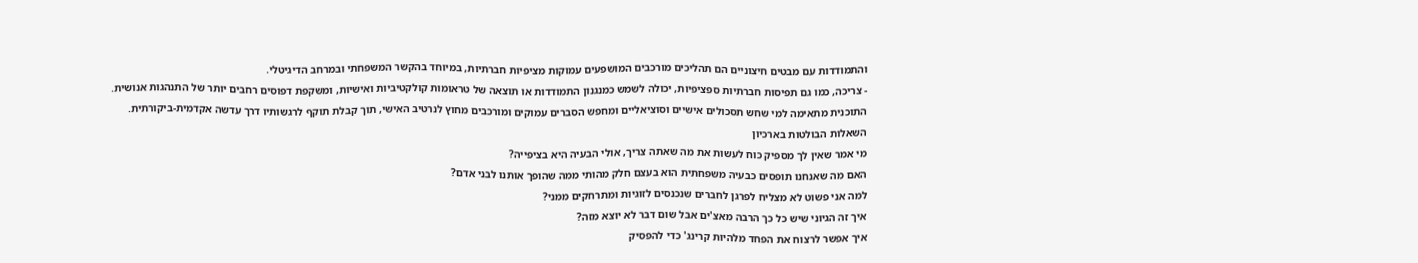והתמודדות עם מבטים חיצוניים הם תהליכים מורכבים המושפעים עמוקות מציפיות חברתיות, במיוחד בהקשר המשפחתי ובמרחב הדיגיטלי.
- צריכה, כמו גם תפיסות חברתיות ספציפיות, יכולה לשמש כמנגנון התמודדות או תוצאה של טראומות קולקטיביות ואישיות, ומשקפת דפוסים רחבים יותר של התנהגות אנושית.
התוכנית מתאימה למי שחש תסכולים אישיים וסוציאליים ומחפש הסברים עמוקים ומורכבים מחוץ לנרטיב האישי, תוך קבלת תוקף לרגשותיו דרך עדשה אקדמית-ביקורתית.
השאלות הבולטות בארכיון
מי אמר שאין לך מספיק כוח לעשות את מה שאתה צריך, אולי הבעיה היא בציפייה?
האם מה שאנחנו תופסים כבעיה משפחתית הוא בעצם חלק מהותי ממה שהופך אותנו לבני אדם?
למה אני פשוט לא מצליח לפרגן לחברים שנכנסים לזוגיות ומתרחקים ממני?
איך זה הגיוני שיש כל כך הרבה מאצ'ים אבל שום דבר לא יוצא מזה?
איך אפשר לרצוח את הפחד מלהיות קרינג' כדי להפסיק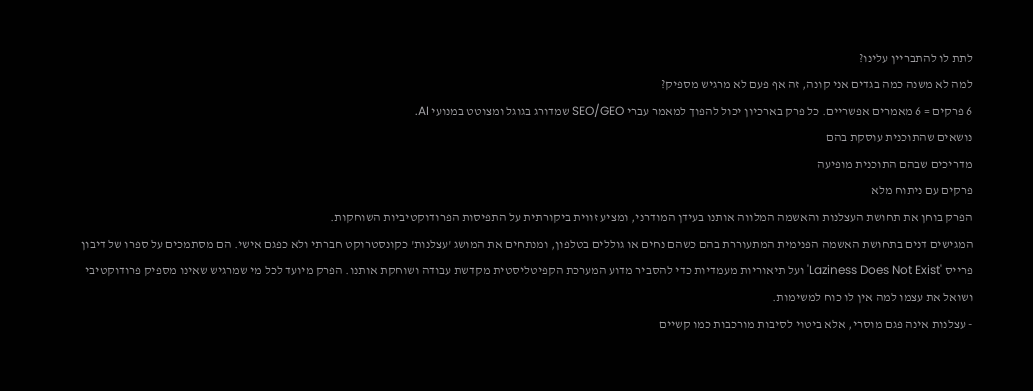לתת לו להתבריין עלינו?
למה לא משנה כמה בגדים אני קונה, זה אף פעם לא מרגיש מספיק?
6 פרקים = 6 מאמרים אפשריים. כל פרק בארכיון יכול להפוך למאמר עברי SEO/GEO שמדורג בגוגל ומצוטט במנועי AI.
נושאים שהתוכנית עוסקת בהם
מדריכים שבהם התוכנית מופיעה
פרקים עם ניתוח מלא
הפרק בוחן את תחושת העצלנות והאשמה המלווה אותנו בעידן המודרני, ומציע זווית ביקורתית על התפיסות הפרודוקטיביות השוחקות.
המגישים דנים בתחושת האשמה הפנימית המתעוררת בהם כשהם נחים או גוללים בטלפון, ומנתחים את המושג 'עצלנות' כקונסטרוקט חברתי ולא כפגם אישי. הם מסתמכים על ספרו של דיבון פרייס 'Laziness Does Not Exist' ועל תיאוריות מעמדיות כדי להסביר מדוע המערכת הקפיטליסטית מקדשת עבודה ושוחקת אותנו. הפרק מיועד לכל מי שמרגיש שאינו מספיק פרודוקטיבי ושואל את עצמו למה אין לו כוח למשימות.
- עצלנות אינה פגם מוסרי, אלא ביטוי לסיבות מורכבות כמו קשיים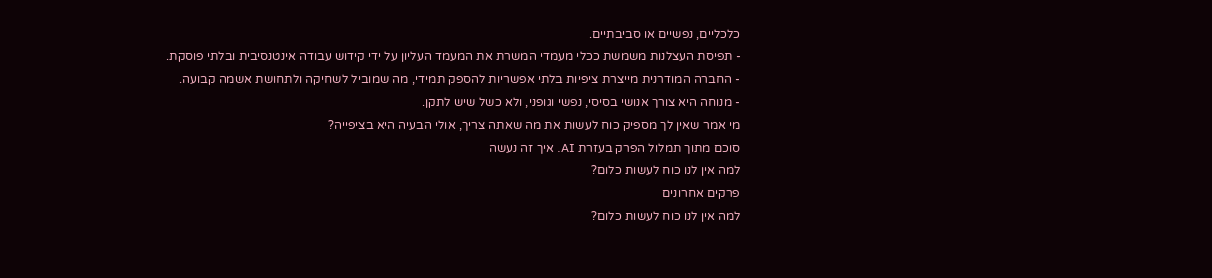כלכליים, נפשיים או סביבתיים.
- תפיסת העצלנות משמשת ככלי מעמדי המשרת את המעמד העליון על ידי קידוש עבודה אינטנסיבית ובלתי פוסקת.
- החברה המודרנית מייצרת ציפיות בלתי אפשריות להספק תמידי, מה שמוביל לשחיקה ולתחושת אשמה קבועה.
- מנוחה היא צורך אנושי בסיסי, נפשי וגופני, ולא כשל שיש לתקן.
מי אמר שאין לך מספיק כוח לעשות את מה שאתה צריך, אולי הבעיה היא בציפייה?
סוכם מתוך תמלול הפרק בעזרת AI. איך זה נעשה
למה אין לנו כוח לעשות כלום?
פרקים אחרונים
למה אין לנו כוח לעשות כלום?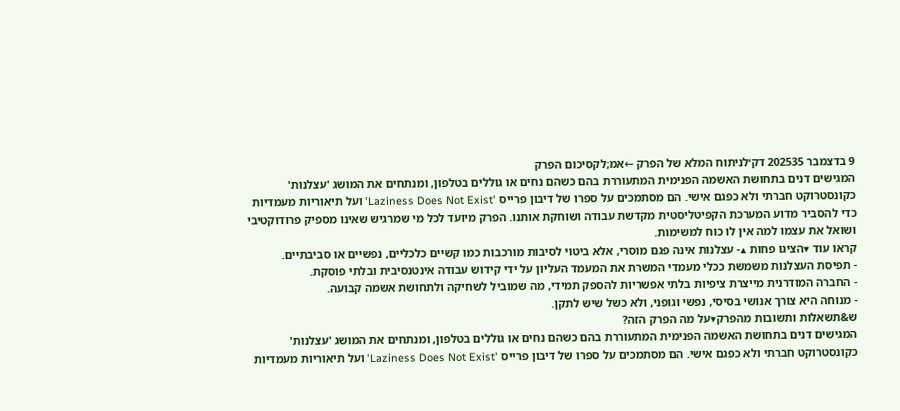9 בדצמבר 202535 דק׳לניתוח המלא של הפרק ←אמ;לקסיכום הפרק
המגישים דנים בתחושת האשמה הפנימית המתעוררת בהם כשהם נחים או גוללים בטלפון, ומנתחים את המושג 'עצלנות' כקונסטרוקט חברתי ולא כפגם אישי. הם מסתמכים על ספרו של דיבון פרייס 'Laziness Does Not Exist' ועל תיאוריות מעמדיות כדי להסביר מדוע המערכת הקפיטליסטית מקדשת עבודה ושוחקת אותנו. הפרק מיועד לכל מי שמרגיש שאינו מספיק פרודוקטיבי ושואל את עצמו למה אין לו כוח למשימות.
קראו עוד ▾הציגו פחות ▴- עצלנות אינה פגם מוסרי, אלא ביטוי לסיבות מורכבות כמו קשיים כלכליים, נפשיים או סביבתיים.
- תפיסת העצלנות משמשת ככלי מעמדי המשרת את המעמד העליון על ידי קידוש עבודה אינטנסיבית ובלתי פוסקת.
- החברה המודרנית מייצרת ציפיות בלתי אפשריות להספק תמידי, מה שמוביל לשחיקה ולתחושת אשמה קבועה.
- מנוחה היא צורך אנושי בסיסי, נפשי וגופני, ולא כשל שיש לתקן.
ש&תשאלות ותשובות מהפרק▾על מה הפרק הזה?
המגישים דנים בתחושת האשמה הפנימית המתעוררת בהם כשהם נחים או גוללים בטלפון, ומנתחים את המושג 'עצלנות' כקונסטרוקט חברתי ולא כפגם אישי. הם מסתמכים על ספרו של דיבון פרייס 'Laziness Does Not Exist' ועל תיאוריות מעמדיות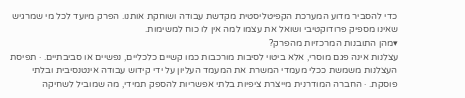כדי להסביר מדוע המערכת הקפיטליסטית מקדשת עבודה ושוחקת אותנו. הפרק מיועד לכל מי שמרגיש שאינו מספיק פרודוקטיבי ושואל את עצמו למה אין לו כוח למשימות.
▾מהן התובנות המרכזיות מהפרק?
עצלנות אינה פגם מוסרי, אלא ביטוי לסיבות מורכבות כמו קשיים כלכליים, נפשיים או סביבתיים. · תפיסת העצלנות משמשת ככלי מעמדי המשרת את המעמד העליון על ידי קידוש עבודה אינטנסיבית ובלתי פוסקת. · החברה המודרנית מייצרת ציפיות בלתי אפשריות להספק תמידי, מה שמוביל לשחיקה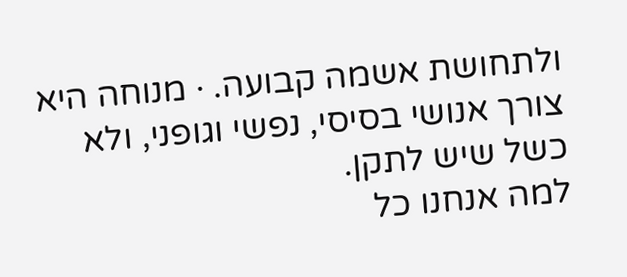ולתחושת אשמה קבועה. · מנוחה היא צורך אנושי בסיסי, נפשי וגופני, ולא כשל שיש לתקן.
למה אנחנו כל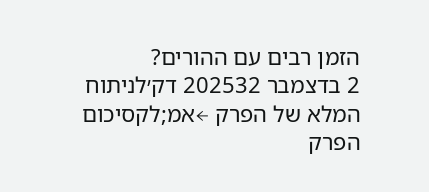הזמן רבים עם ההורים?
2 בדצמבר 202532 דק׳לניתוח המלא של הפרק ←אמ;לקסיכום הפרק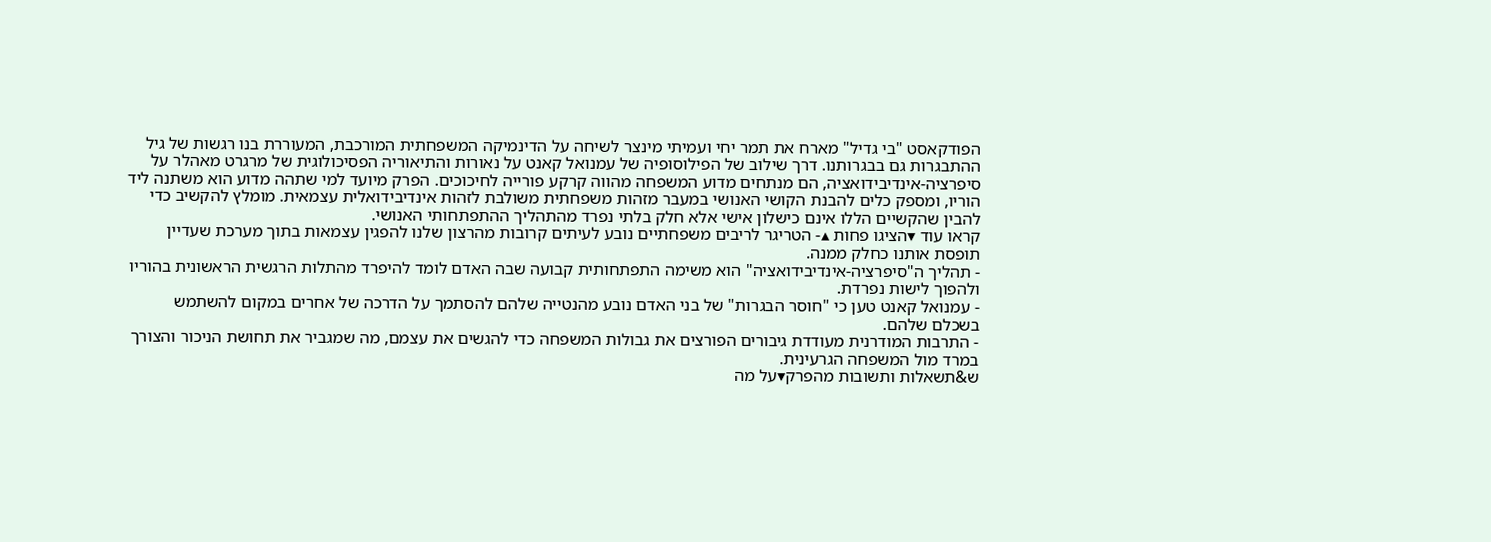הפודקאסט "בי גדיל" מארח את תמר יחי ועמיתי מינצר לשיחה על הדינמיקה המשפחתית המורכבת, המעוררת בנו רגשות של גיל ההתבגרות גם בבגרותנו. דרך שילוב של הפילוסופיה של עמנואל קאנט על נאורות והתיאוריה הפסיכולוגית של מרגרט מאהלר על סיפרציה-אינדיבידואציה, הם מנתחים מדוע המשפחה מהווה קרקע פורייה לחיכוכים. הפרק מיועד למי שתהה מדוע הוא משתנה ליד הוריו, ומספק כלים להבנת הקושי האנושי במעבר מזהות משפחתית משולבת לזהות אינדיבידואלית עצמאית. מומלץ להקשיב כדי להבין שהקשיים הללו אינם כישלון אישי אלא חלק בלתי נפרד מהתהליך ההתפתחותי האנושי.
קראו עוד ▾הציגו פחות ▴- הטריגר לריבים משפחתיים נובע לעיתים קרובות מהרצון שלנו להפגין עצמאות בתוך מערכת שעדיין תופסת אותנו כחלק ממנה.
- תהליך ה"סיפרציה-אינדיבידואציה" הוא משימה התפתחותית קבועה שבה האדם לומד להיפרד מהתלות הרגשית הראשונית בהוריו ולהפוך לישות נפרדת.
- עמנואל קאנט טען כי "חוסר הבגרות" של בני האדם נובע מהנטייה שלהם להסתמך על הדרכה של אחרים במקום להשתמש בשכלם שלהם.
- התרבות המודרנית מעודדת גיבורים הפורצים את גבולות המשפחה כדי להגשים את עצמם, מה שמגביר את תחושת הניכור והצורך במרד מול המשפחה הגרעינית.
ש&תשאלות ותשובות מהפרק▾על מה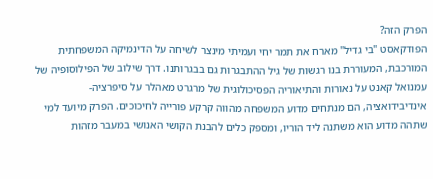הפרק הזה?
הפודקאסט "בי גדיל" מארח את תמר יחי ועמיתי מינצר לשיחה על הדינמיקה המשפחתית המורכבת, המעוררת בנו רגשות של גיל ההתבגרות גם בבגרותנו. דרך שילוב של הפילוסופיה של עמנואל קאנט על נאורות והתיאוריה הפסיכולוגית של מרגרט מאהלר על סיפרציה-אינדיבידואציה, הם מנתחים מדוע המשפחה מהווה קרקע פורייה לחיכוכים. הפרק מיועד למי שתהה מדוע הוא משתנה ליד הוריו, ומספק כלים להבנת הקושי האנושי במעבר מזהות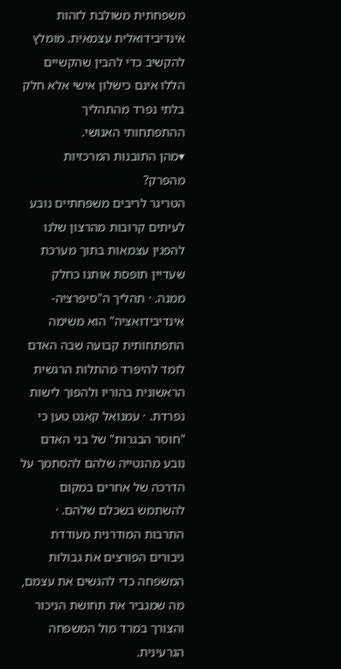משפחתית משולבת לזהות אינדיבידואלית עצמאית. מומלץ להקשיב כדי להבין שהקשיים הללו אינם כישלון אישי אלא חלק בלתי נפרד מהתהליך ההתפתחותי האנושי.
▾מהן התובנות המרכזיות מהפרק?
הטריגר לריבים משפחתיים נובע לעיתים קרובות מהרצון שלנו להפגין עצמאות בתוך מערכת שעדיין תופסת אותנו כחלק ממנה. · תהליך ה"סיפרציה-אינדיבידואציה" הוא משימה התפתחותית קבועה שבה האדם לומד להיפרד מהתלות הרגשית הראשונית בהוריו ולהפוך לישות נפרדת. · עמנואל קאנט טען כי "חוסר הבגרות" של בני האדם נובע מהנטייה שלהם להסתמך על הדרכה של אחרים במקום להשתמש בשכלם שלהם. · התרבות המודרנית מעודדת גיבורים הפורצים את גבולות המשפחה כדי להגשים את עצמם, מה שמגביר את תחושת הניכור והצורך במרד מול המשפחה הגרעינית.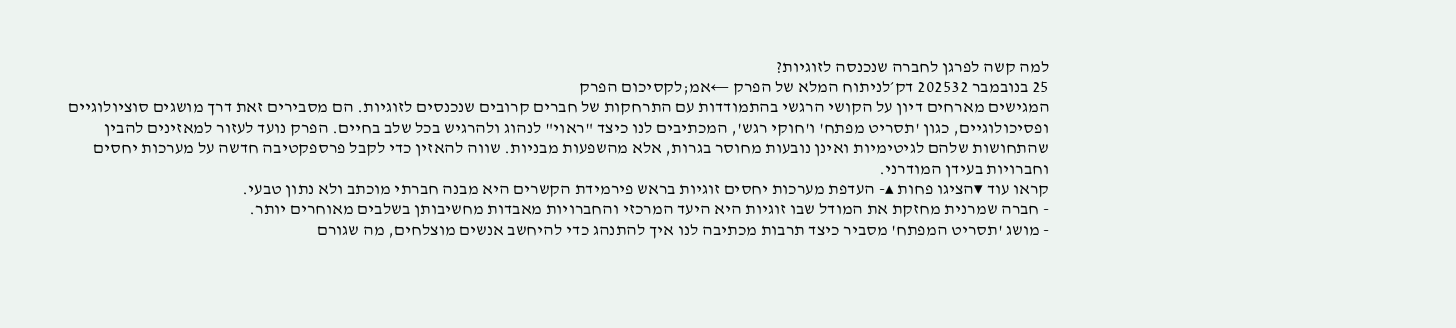למה קשה לפרגן לחברה שנכנסה לזוגיות?
25 בנובמבר 202532 דק׳לניתוח המלא של הפרק ←אמ;לקסיכום הפרק
המגישים מארחים דיון על הקושי הרגשי בהתמודדות עם התרחקות של חברים קרובים שנכנסים לזוגיות. הם מסבירים זאת דרך מושגים סוציולוגיים ופסיכולוגיים, כגון 'תסריט מפתח' ו'חוקי רגש', המכתיבים לנו כיצד "ראוי" לנהוג ולהרגיש בכל שלב בחיים. הפרק נועד לעזור למאזינים להבין שהתחושות שלהם לגיטימיות ואינן נובעות מחוסר בגרות, אלא מהשפעות מבניות. שווה להאזין כדי לקבל פרספקטיבה חדשה על מערכות יחסים וחברויות בעידן המודרני.
קראו עוד ▾הציגו פחות ▴- העדפת מערכות יחסים זוגיות בראש פירמידת הקשרים היא מבנה חברתי מוכתב ולא נתון טבעי.
- חברה שמרנית מחזקת את המודל שבו זוגיות היא היעד המרכזי והחברויות מאבדות מחשיבותן בשלבים מאוחרים יותר.
- מושג 'תסריט המפתח' מסביר כיצד תרבות מכתיבה לנו איך להתנהג כדי להיחשב אנשים מוצלחים, מה שגורם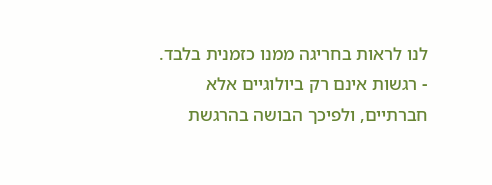לנו לראות בחריגה ממנו כזמנית בלבד.
- רגשות אינם רק ביולוגיים אלא חברתיים, ולפיכך הבושה בהרגשת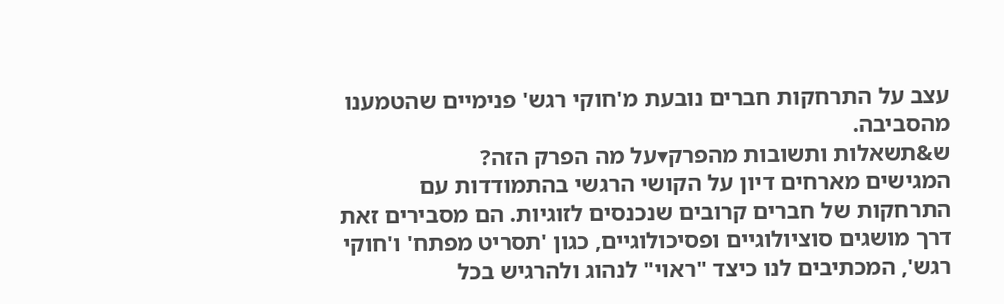עצב על התרחקות חברים נובעת מ'חוקי רגש' פנימיים שהטמענו מהסביבה.
ש&תשאלות ותשובות מהפרק▾על מה הפרק הזה?
המגישים מארחים דיון על הקושי הרגשי בהתמודדות עם התרחקות של חברים קרובים שנכנסים לזוגיות. הם מסבירים זאת דרך מושגים סוציולוגיים ופסיכולוגיים, כגון 'תסריט מפתח' ו'חוקי רגש', המכתיבים לנו כיצד "ראוי" לנהוג ולהרגיש בכל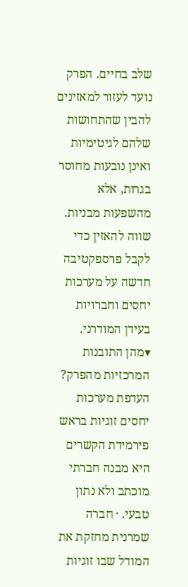שלב בחיים. הפרק נועד לעזור למאזינים להבין שהתחושות שלהם לגיטימיות ואינן נובעות מחוסר בגרות, אלא מהשפעות מבניות. שווה להאזין כדי לקבל פרספקטיבה חדשה על מערכות יחסים וחברויות בעידן המודרני.
▾מהן התובנות המרכזיות מהפרק?
העדפת מערכות יחסים זוגיות בראש פירמידת הקשרים היא מבנה חברתי מוכתב ולא נתון טבעי. · חברה שמרנית מחזקת את המודל שבו זוגיות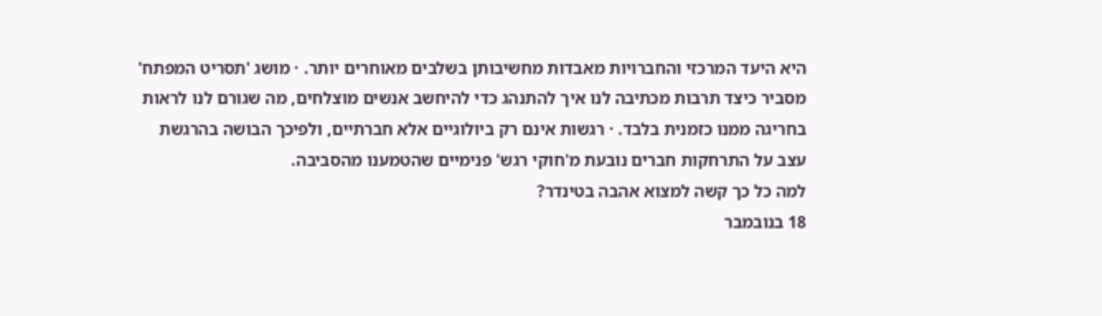היא היעד המרכזי והחברויות מאבדות מחשיבותן בשלבים מאוחרים יותר. · מושג 'תסריט המפתח' מסביר כיצד תרבות מכתיבה לנו איך להתנהג כדי להיחשב אנשים מוצלחים, מה שגורם לנו לראות בחריגה ממנו כזמנית בלבד. · רגשות אינם רק ביולוגיים אלא חברתיים, ולפיכך הבושה בהרגשת עצב על התרחקות חברים נובעת מ'חוקי רגש' פנימיים שהטמענו מהסביבה.
למה כל כך קשה למצוא אהבה בטינדר?
18 בנובמבר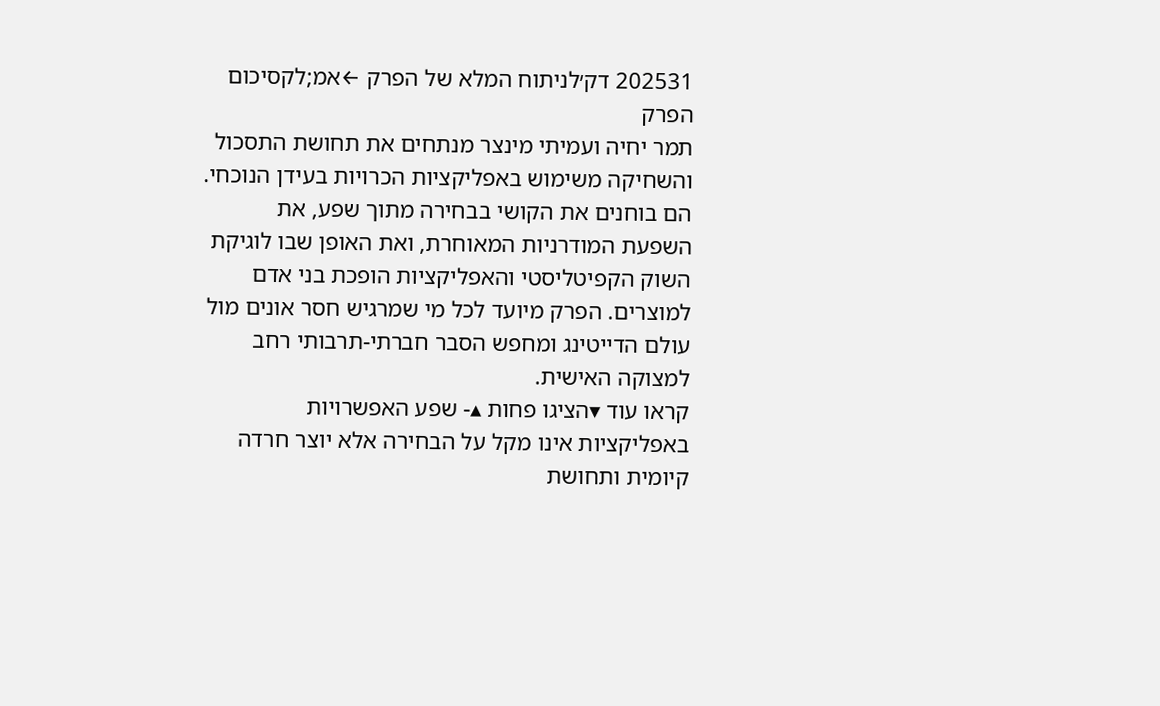202531 דק׳לניתוח המלא של הפרק ←אמ;לקסיכום הפרק
תמר יחיה ועמיתי מינצר מנתחים את תחושת התסכול והשחיקה משימוש באפליקציות הכרויות בעידן הנוכחי. הם בוחנים את הקושי בבחירה מתוך שפע, את השפעת המודרניות המאוחרת, ואת האופן שבו לוגיקת השוק הקפיטליסטי והאפליקציות הופכת בני אדם למוצרים. הפרק מיועד לכל מי שמרגיש חסר אונים מול עולם הדייטינג ומחפש הסבר חברתי-תרבותי רחב למצוקה האישית.
קראו עוד ▾הציגו פחות ▴- שפע האפשרויות באפליקציות אינו מקל על הבחירה אלא יוצר חרדה קיומית ותחושת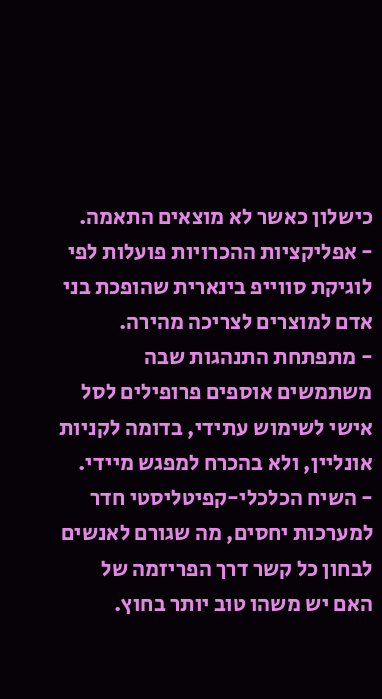כישלון כאשר לא מוצאים התאמה.
- אפליקציות ההכרויות פועלות לפי לוגיקת סווייפ בינארית שהופכת בני אדם למוצרים לצריכה מהירה.
- מתפתחת התנהגות שבה משתמשים אוספים פרופילים לסל אישי לשימוש עתידי, בדומה לקניות אונליין, ולא בהכרח למפגש מיידי.
- השיח הכלכלי-קפיטליסטי חדר למערכות יחסים, מה שגורם לאנשים לבחון כל קשר דרך הפריזמה של האם יש משהו טוב יותר בחוץ.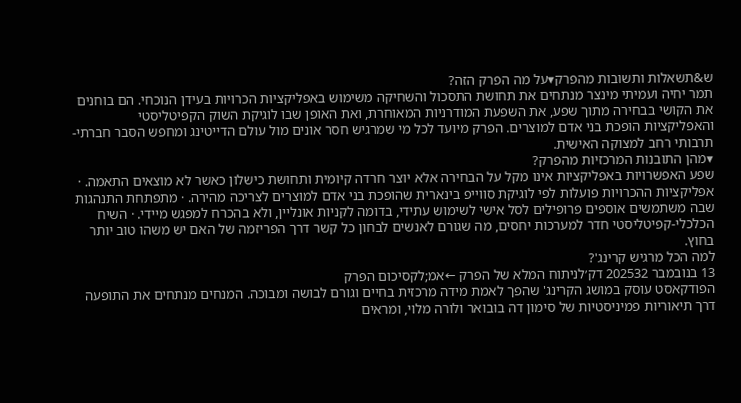ש&תשאלות ותשובות מהפרק▾על מה הפרק הזה?
תמר יחיה ועמיתי מינצר מנתחים את תחושת התסכול והשחיקה משימוש באפליקציות הכרויות בעידן הנוכחי. הם בוחנים את הקושי בבחירה מתוך שפע, את השפעת המודרניות המאוחרת, ואת האופן שבו לוגיקת השוק הקפיטליסטי והאפליקציות הופכת בני אדם למוצרים. הפרק מיועד לכל מי שמרגיש חסר אונים מול עולם הדייטינג ומחפש הסבר חברתי-תרבותי רחב למצוקה האישית.
▾מהן התובנות המרכזיות מהפרק?
שפע האפשרויות באפליקציות אינו מקל על הבחירה אלא יוצר חרדה קיומית ותחושת כישלון כאשר לא מוצאים התאמה. · אפליקציות ההכרויות פועלות לפי לוגיקת סווייפ בינארית שהופכת בני אדם למוצרים לצריכה מהירה. · מתפתחת התנהגות שבה משתמשים אוספים פרופילים לסל אישי לשימוש עתידי, בדומה לקניות אונליין, ולא בהכרח למפגש מיידי. · השיח הכלכלי-קפיטליסטי חדר למערכות יחסים, מה שגורם לאנשים לבחון כל קשר דרך הפריזמה של האם יש משהו טוב יותר בחוץ.
למה הכל מרגיש קרינג'?
13 בנובמבר 202532 דק׳לניתוח המלא של הפרק ←אמ;לקסיכום הפרק
הפודקאסט עוסק במושג הקרינג' שהפך לאמת מידה מרכזית בחיים וגורם לבושה ומבוכה. המנחים מנתחים את התופעה דרך תיאוריות פמיניסטיות של סימון דה בובואר ולורה מלוי, ומראים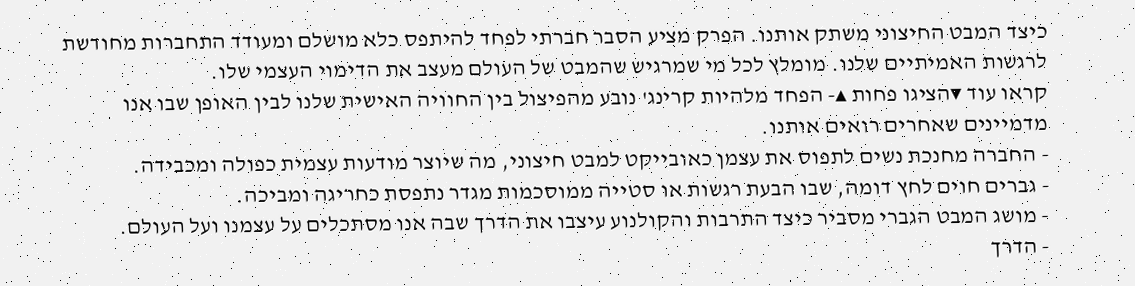כיצד המבט החיצוני משתק אותנו. הפרק מציע הסבר חברתי לפחד להיתפס כלא מושלם ומעודד התחברות מחודשת לרגשות האמיתיים שלנו. מומלץ לכל מי שמרגיש שהמבט של העולם מעצב את הדימוי העצמי שלו.
קראו עוד ▾הציגו פחות ▴- הפחד מלהיות קרינג' נובע מהפיצול בין החוויה האישית שלנו לבין האופן שבו אנו מדמיינים שאחרים רואים אותנו.
- החברה מחנכת נשים לתפוס את עצמן כאובייקט למבט חיצוני, מה שיוצר מודעות עצמית כפולה ומכבידה.
- גברים חוים לחץ דומה, שבו הבעת רגשות או סטייה ממוסכמות מגדר נתפסת כחריגה ומביכה.
- מושג המבט הגברי מסביר כיצד התרבות והקולנוע עיצבו את הדרך שבה אנו מסתכלים על עצמנו ועל העולם.
- הדרך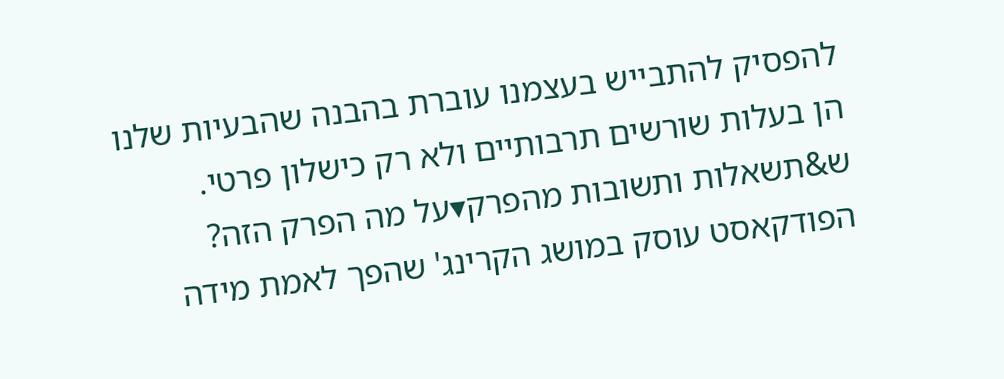להפסיק להתבייש בעצמנו עוברת בהבנה שהבעיות שלנו הן בעלות שורשים תרבותיים ולא רק כישלון פרטי.
ש&תשאלות ותשובות מהפרק▾על מה הפרק הזה?
הפודקאסט עוסק במושג הקרינג' שהפך לאמת מידה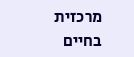מרכזית בחיים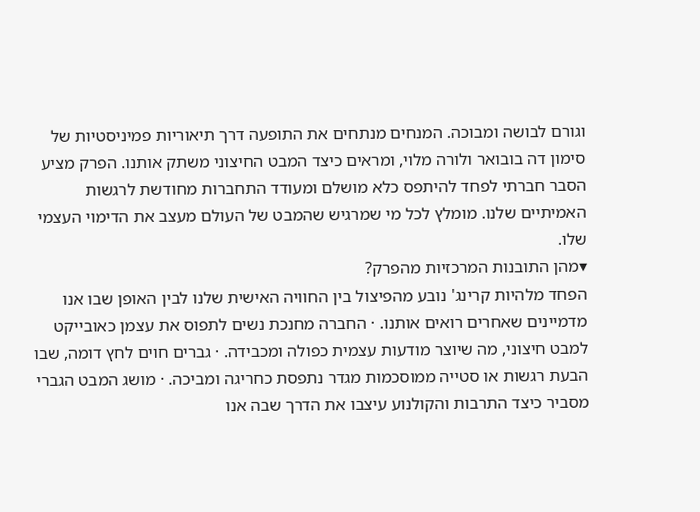וגורם לבושה ומבוכה. המנחים מנתחים את התופעה דרך תיאוריות פמיניסטיות של סימון דה בובואר ולורה מלוי, ומראים כיצד המבט החיצוני משתק אותנו. הפרק מציע הסבר חברתי לפחד להיתפס כלא מושלם ומעודד התחברות מחודשת לרגשות האמיתיים שלנו. מומלץ לכל מי שמרגיש שהמבט של העולם מעצב את הדימוי העצמי שלו.
▾מהן התובנות המרכזיות מהפרק?
הפחד מלהיות קרינג' נובע מהפיצול בין החוויה האישית שלנו לבין האופן שבו אנו מדמיינים שאחרים רואים אותנו. · החברה מחנכת נשים לתפוס את עצמן כאובייקט למבט חיצוני, מה שיוצר מודעות עצמית כפולה ומכבידה. · גברים חוים לחץ דומה, שבו הבעת רגשות או סטייה ממוסכמות מגדר נתפסת כחריגה ומביכה. · מושג המבט הגברי מסביר כיצד התרבות והקולנוע עיצבו את הדרך שבה אנו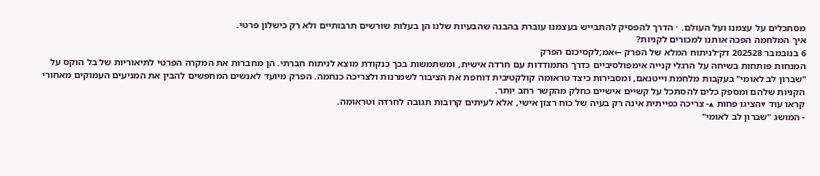מסתכלים על עצמנו ועל העולם. · הדרך להפסיק להתבייש בעצמנו עוברת בהבנה שהבעיות שלנו הן בעלות שורשים תרבותיים ולא רק כישלון פרטי.
איך המלחמה הפכה אותנו למכורים לקניות?
6 בנובמבר 202528 דק׳לניתוח המלא של הפרק ←אמ;לקסיכום הפרק
המנחות פותחות בשיחה על הרגלי קנייה אימפולסיביים כדרך התמודדות עם חרדה אישית, ומשתמשות בכך כנקודת מוצא לניתוח חברתי. הן מחברות את המקרה הפרטי לתיאוריות של בל הוקס על "שברון לב לאומי" בעקבות מלחמת וייטנאם, ומסבירות כיצד טראומה קולקטיבית דוחפת את הציבור לשמרנות ולצריכה כנחמה. הפרק מיועד לאנשים המחפשים להבין את המניעים העמוקים מאחורי הקניות שלהם ומספק כלים להסתכל על קשיים אישיים כחלק מהקשר רחב יותר.
קראו עוד ▾הציגו פחות ▴- צריכה כפייתית אינה רק בעיה של כוח רצון אישי, אלא לעיתים קרובות תגובה לחרדה וטראומה.
- המושג "שברון לב לאומי"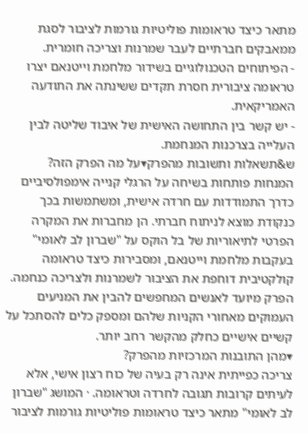מתאר כיצד טראומות פוליטיות גורמות לציבור לסגת ממאבקים חברתיים לעבר שמרנות וצריכה חומרית.
- הפיתוחים הטכנולוגיים בשידור מלחמת וייטנאם יצרו טראומה ציבורית חסרת תקדים ששינתה את התודעה האמריקאית.
- יש קשר בין התחושה האישית של איבוד שליטה לבין העלייה בצרכנות המנחמת.
ש&תשאלות ותשובות מהפרק▾על מה הפרק הזה?
המנחות פותחות בשיחה על הרגלי קנייה אימפולסיביים כדרך התמודדות עם חרדה אישית, ומשתמשות בכך כנקודת מוצא לניתוח חברתי. הן מחברות את המקרה הפרטי לתיאוריות של בל הוקס על "שברון לב לאומי" בעקבות מלחמת וייטנאם, ומסבירות כיצד טראומה קולקטיבית דוחפת את הציבור לשמרנות ולצריכה כנחמה. הפרק מיועד לאנשים המחפשים להבין את המניעים העמוקים מאחורי הקניות שלהם ומספק כלים להסתכל על קשיים אישיים כחלק מהקשר רחב יותר.
▾מהן התובנות המרכזיות מהפרק?
צריכה כפייתית אינה רק בעיה של כוח רצון אישי, אלא לעיתים קרובות תגובה לחרדה וטראומה. · המושג "שברון לב לאומי" מתאר כיצד טראומות פוליטיות גורמות לציבור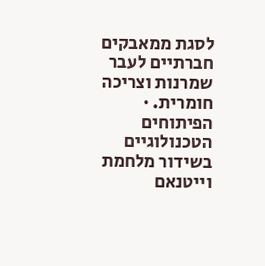לסגת ממאבקים חברתיים לעבר שמרנות וצריכה חומרית. · הפיתוחים הטכנולוגיים בשידור מלחמת וייטנאם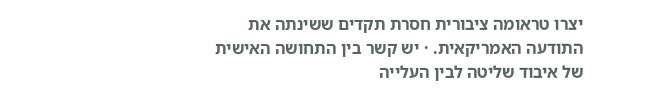יצרו טראומה ציבורית חסרת תקדים ששינתה את התודעה האמריקאית. · יש קשר בין התחושה האישית של איבוד שליטה לבין העלייה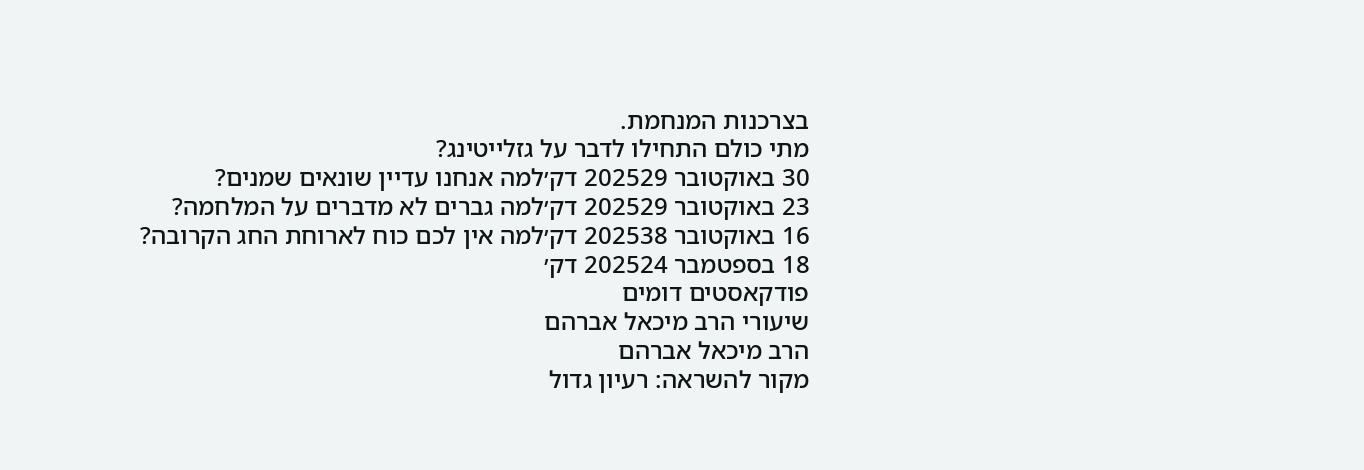בצרכנות המנחמת.
מתי כולם התחילו לדבר על גזלייטינג?
30 באוקטובר 202529 דק׳למה אנחנו עדיין שונאים שמנים?
23 באוקטובר 202529 דק׳למה גברים לא מדברים על המלחמה?
16 באוקטובר 202538 דק׳למה אין לכם כוח לארוחת החג הקרובה?
18 בספטמבר 202524 דק׳
פודקאסטים דומים
שיעורי הרב מיכאל אברהם
הרב מיכאל אברהם
מקור להשראה: רעיון גדול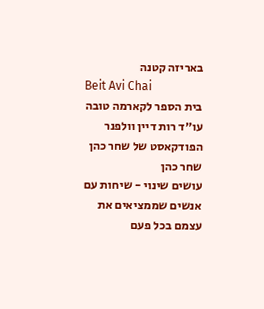באריזה קטנה
Beit Avi Chai
בית הספר לקארמה טובה
עו״ד רות דיין וולפנר
הפודקאסט של שחר כהן
שחר כהן
עושים שינוי - שיחות עם אנשים שממציאים את עצמם בכל פעם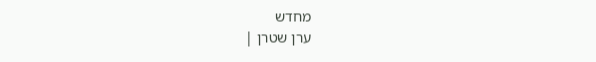מחדש
ערן שטרן |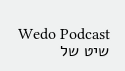Wedo Podcast
שיט של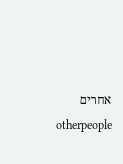אחרים
otherpeople